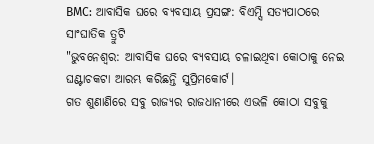BMC: ଆବାସିକ ଘରେ ବ୍ୟବସାୟ ପ୍ରସଙ୍ଗ: ବିଏମ୍ସି ସତ୍ୟପାଠରେ ସାଂଘାତିକ ତ୍ରୁଟି
"ଭୁବନେଶ୍ବର: ଆବାସିକ ଘରେ ବ୍ୟବସାୟ ଚଳାଇଥିବା କୋଠାକୁ ନେଇ ଘଣ୍ଟାଚକଟା ଆରମ୍ଭ କରିଛନ୍ତି ସୁପ୍ରିମକୋର୍ଟ।
ଗତ ଶୁଣାଣିରେ ସବୁ ରାଜ୍ୟର ରାଜଧାନୀରେ ଏଭଳି କୋଠା ସବୁକୁ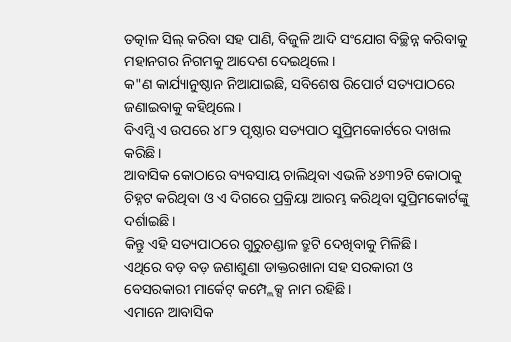ତତ୍କାଳ ସିଲ୍ କରିବା ସହ ପାଣି, ବିଜୁଳି ଆଦି ସଂଯୋଗ ବିଚ୍ଛିନ୍ନ କରିବାକୁ ମହାନଗର ନିଗମକୁ ଆଦେଶ ଦେଇଥିଲେ।
କ"ଣ କାର୍ଯ୍ୟାନୁଷ୍ଠାନ ନିଆଯାଇଛି, ସବିଶେଷ ରିପୋର୍ଟ ସତ୍ୟପାଠରେ ଜଣାଇବାକୁ କହିଥିଲେ।
ବିଏମ୍ସି ଏ ଉପରେ ୪୮୨ ପୃଷ୍ଠାର ସତ୍ୟପାଠ ସୁପ୍ରିମକୋର୍ଟରେ ଦାଖଲ କରିଛି।
ଆବାସିକ କୋଠାରେ ବ୍ୟବସାୟ ଚାଲିଥିବା ଏଭଳି ୪୬୩୨ଟି କୋଠାକୁ ଚିହ୍ନଟ କରିଥିବା ଓ ଏ ଦିଗରେ ପ୍ରକ୍ରିୟା ଆରମ୍ଭ କରିଥିବା ସୁପ୍ରିମକୋର୍ଟଙ୍କୁ ଦର୍ଶାଇଛି।
କିନ୍ତୁ ଏହି ସତ୍ୟପାଠରେ ଗୁରୁଚଣ୍ଡାଳ ତ୍ରୁଟି ଦେଖିବାକୁ ମିଳିଛି।
ଏଥିରେ ବଡ଼ ବଡ଼ ଜଣାଶୁଣା ଡାକ୍ତରଖାନା ସହ ସରକାରୀ ଓ ବେସରକାରୀ ମାର୍କେଟ୍ କମ୍ପ୍ଲେକ୍ସ ନାମ ରହିଛି।
ଏମାନେ ଆବାସିକ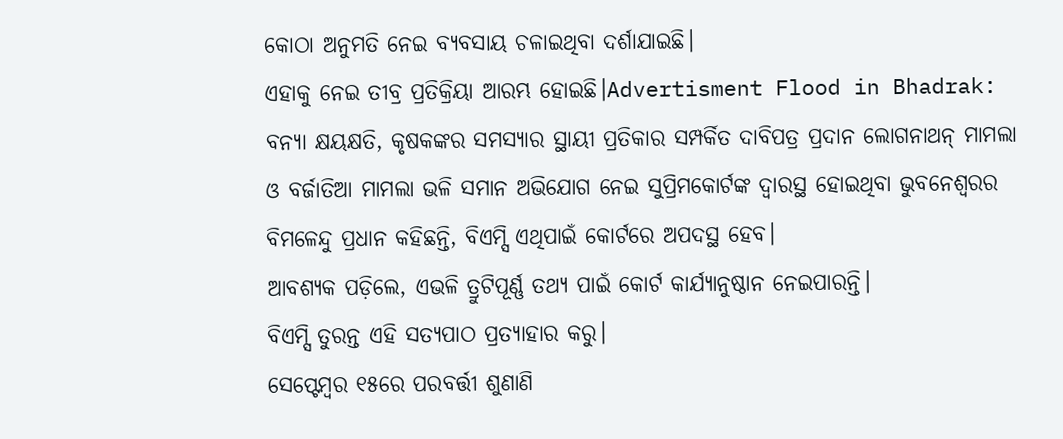କୋଠା ଅନୁମତି ନେଇ ବ୍ୟବସାୟ ଚଳାଇଥିବା ଦର୍ଶାଯାଇଛି।
ଏହାକୁ ନେଇ ତୀବ୍ର ପ୍ରତିକ୍ରିୟା ଆରମ୍ଭ ହୋଇଛି।Advertisment Flood in Bhadrak: ବନ୍ୟା କ୍ଷୟକ୍ଷତି, କୃଷକଙ୍କର ସମସ୍ୟାର ସ୍ଥାୟୀ ପ୍ରତିକାର ସମ୍ପର୍କିତ ଦାବିପତ୍ର ପ୍ରଦାନ ଲୋଗନାଥନ୍ ମାମଲା ଓ ବର୍ଜାତିଆ ମାମଲା ଭଳି ସମାନ ଅଭିଯୋଗ ନେଇ ସୁପ୍ରିମକୋର୍ଟଙ୍କ ଦ୍ବାରସ୍ଥ ହୋଇଥିବା ଭୁବନେଶ୍ବରର ବିମଳେନ୍ଦୁ ପ୍ରଧାନ କହିଛନ୍ତି, ବିଏମ୍ସି ଏଥିପାଇଁ କୋର୍ଟରେ ଅପଦସ୍ଥ ହେବ।
ଆବଶ୍ୟକ ପଡ଼ିଲେ, ଏଭଳି ତ୍ରୁଟିପୂର୍ଣ୍ଣ ତଥ୍ୟ ପାଇଁ କୋର୍ଟ କାର୍ଯ୍ୟାନୁଷ୍ଠାନ ନେଇପାରନ୍ତି।
ବିଏମ୍ସି ତୁରନ୍ତ ଏହି ସତ୍ୟପାଠ ପ୍ରତ୍ୟାହାର କରୁ।
ସେପ୍ଟେମ୍ବର ୧୫ରେ ପରବର୍ତ୍ତୀ ଶୁଣାଣି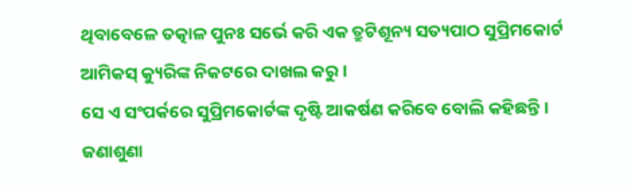ଥିବାବେଳେ ତତ୍କାଳ ପୁନଃ ସର୍ଭେ କରି ଏକ ତ୍ରୁଟିଶୂନ୍ୟ ସତ୍ୟପାଠ ସୁପ୍ରିମକୋର୍ଟ ଆମିକସ୍ କ୍ୟୁରିଙ୍କ ନିକଟରେ ଦାଖଲ କରୁ।
ସେ ଏ ସଂପର୍କରେ ସୁପ୍ରିମକୋର୍ଟଙ୍କ ଦୃଷ୍ଟି ଆକର୍ଷଣ କରିବେ ବୋଲି କହିଛନ୍ତି।
ଜଣାଶୁଣା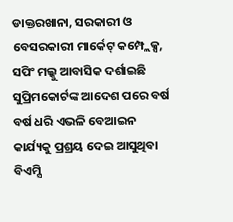ଡାକ୍ତରଖାନା, ସରକାରୀ ଓ ବେସରକାରୀ ମାର୍କେଟ୍ କମ୍ପ୍ଲେକ୍ସ, ସପିଂ ମଲ୍କୁ ଆବାସିକ ଦର୍ଶାଇଛି ସୁପ୍ରିମକୋର୍ଟଙ୍କ ଆଦେଶ ପରେ ବର୍ଷ ବର୍ଷ ଧରି ଏଭଳି ବେଆଇନ କାର୍ଯ୍ୟକୁ ପ୍ରଶ୍ରୟ ଦେଇ ଆସୁଥିବା ବିଏମ୍ସି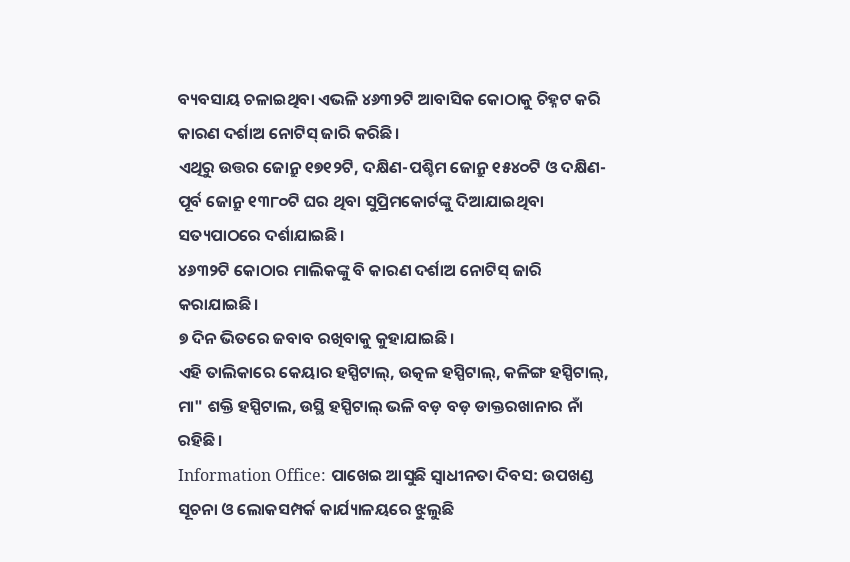ବ୍ୟବସାୟ ଚଳାଇଥିବା ଏଭଳି ୪୬୩୨ଟି ଆବାସିକ କୋଠାକୁ ଚିହ୍ନଟ କରି କାରଣ ଦର୍ଶାଅ ନୋଟିସ୍ ଜାରି କରିଛି।
ଏଥିରୁ ଉତ୍ତର ଜୋନ୍ରୁ ୧୭୧୨ଟି, ଦକ୍ଷିଣ-ପଶ୍ଚିମ ଜୋନ୍ରୁ ୧୫୪୦ଟି ଓ ଦକ୍ଷିଣ-ପୂର୍ବ ଜୋନ୍ରୁ ୧୩୮୦ଟି ଘର ଥିବା ସୁପ୍ରିମକୋର୍ଟଙ୍କୁ ଦିଆଯାଇଥିବା ସତ୍ୟପାଠରେ ଦର୍ଶାଯାଇଛି।
୪୬୩୨ଟି କୋଠାର ମାଲିକଙ୍କୁ ବି କାରଣ ଦର୍ଶାଅ ନୋଟିସ୍ ଜାରି କରାଯାଇଛି।
୭ ଦିନ ଭିତରେ ଜବାବ ରଖିବାକୁ କୁହାଯାଇଛି।
ଏହି ତାଲିକାରେ କେୟାର ହସ୍ପିଟାଲ୍, ଉତ୍କଳ ହସ୍ପିଟାଲ୍, କଳିଙ୍ଗ ହସ୍ପିଟାଲ୍, ମା" ଶକ୍ତି ହସ୍ପିଟାଲ, ଉସ୍ଥି ହସ୍ପିଟାଲ୍ ଭଳି ବଡ଼ ବଡ଼ ଡାକ୍ତରଖାନାର ନାଁ ରହିଛି।
Information Office: ପାଖେଇ ଆସୁଛି ସ୍ୱାଧୀନତା ଦିବସ: ଉପଖଣ୍ଡ ସୂଚନା ଓ ଲୋକସମ୍ପର୍କ କାର୍ଯ୍ୟାଳୟରେ ଝୁଲୁଛି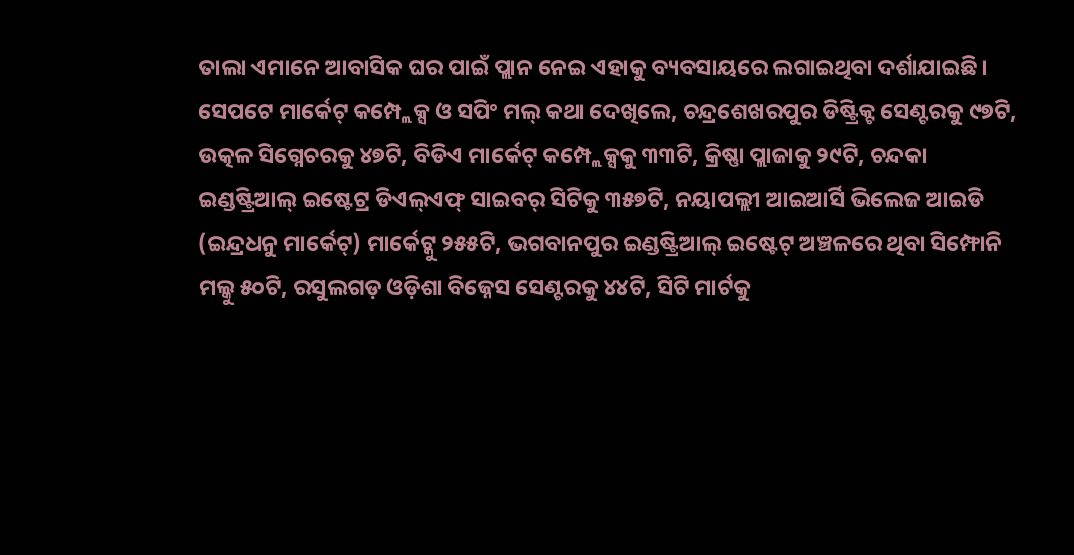ତାଲା ଏମାନେ ଆବାସିକ ଘର ପାଇଁ ପ୍ଲାନ ନେଇ ଏହାକୁ ବ୍ୟବସାୟରେ ଲଗାଇଥିବା ଦର୍ଶାଯାଇଛି।
ସେପଟେ ମାର୍କେଟ୍ କମ୍ପ୍ଲେକ୍ସ ଓ ସପିଂ ମଲ୍ କଥା ଦେଖିଲେ, ଚନ୍ଦ୍ରଶେଖରପୁର ଡିଷ୍ଟ୍ରିକ୍ଟ ସେଣ୍ଟରକୁ ୯୭ଟି, ଉତ୍କଳ ସିଗ୍ନେଚରକୁ ୪୭ଟି, ବିଡିଏ ମାର୍କେଟ୍ କମ୍ପ୍ଲେକ୍ସକୁ ୩୩ଟି, କ୍ରିଷ୍ଣା ପ୍ଲାଜାକୁ ୨୯ଟି, ଚନ୍ଦକା ଇଣ୍ଡଷ୍ଟ୍ରିଆଲ୍ ଇଷ୍ଟେଟ୍ର ଡିଏଲ୍ଏଫ୍ ସାଇବର୍ ସିଟିକୁ ୩୫୭ଟି, ନୟାପଲ୍ଲୀ ଆଇଆର୍ସି ଭିଲେଜ ଆଇଡି (ଇନ୍ଦ୍ରଧନୁ ମାର୍କେଟ୍) ମାର୍କେଟ୍କୁ ୨୫୫ଟି, ଭଗବାନପୁର ଇଣ୍ଡଷ୍ଟ୍ରିଆଲ୍ ଇଷ୍ଟେଟ୍ ଅଞ୍ଚଳରେ ଥିବା ସିମ୍ଫୋନି ମଲ୍କୁ ୫୦ଟି, ରସୁଲଗଡ଼ ଓଡ଼ିଶା ବିଜ୍ନେସ ସେଣ୍ଟରକୁ ୪୪ଟି, ସିଟି ମାର୍ଟକୁ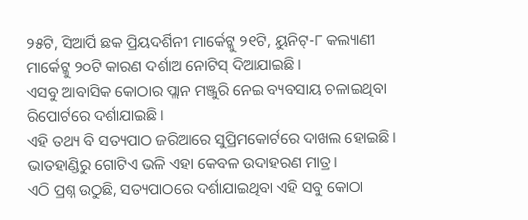୨୫ଟି, ସିଆର୍ପି ଛକ ପ୍ରିୟଦର୍ଶିନୀ ମାର୍କେଟ୍କୁ ୨୧ଟି, ୟୁନିଟ୍-୮ କଲ୍ୟାଣୀ ମାର୍କେଟ୍କୁ ୨୦ଟି କାରଣ ଦର୍ଶାଅ ନୋଟିସ୍ ଦିଆଯାଇଛି।
ଏସବୁ ଆବାସିକ କୋଠାର ପ୍ଲାନ ମଞ୍ଜୁରି ନେଇ ବ୍ୟବସାୟ ଚଳାଇଥିବା ରିପୋର୍ଟରେ ଦର୍ଶାଯାଇଛି।
ଏହି ତଥ୍ୟ ବି ସତ୍ୟପାଠ ଜରିଆରେ ସୁପ୍ରିମକୋର୍ଟରେ ଦାଖଲ ହୋଇଛି।
ଭାତହାଣ୍ଡିରୁ ଗୋଟିଏ ଭଳି ଏହା କେବଳ ଉଦାହରଣ ମାତ୍ର।
ଏଠି ପ୍ରଶ୍ନ ଉଠୁଛି, ସତ୍ୟପାଠରେ ଦର୍ଶାଯାଇଥିବା ଏହି ସବୁ କୋଠା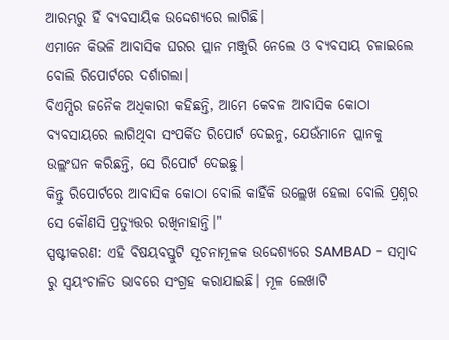ଆରମ୍ଭରୁ ହିଁ ବ୍ୟବସାୟିକ ଉଦ୍ଦେଶ୍ୟରେ ଲାଗିଛି।
ଏମାନେ କିଭଳି ଆବାସିକ ଘରର ପ୍ଲାନ ମଞ୍ଜୁରି ନେଲେ ଓ ବ୍ୟବସାୟ ଚଳାଇଲେ ବୋଲି ରିପୋର୍ଟରେ ଦର୍ଶାଗଲା।
ବିଏମ୍ସିର ଜନୈକ ଅଧିକାରୀ କହିଛନ୍ତି, ଆମେ କେବଳ ଆବାସିକ କୋଠା ବ୍ୟବସାୟରେ ଲାଗିଥିବା ସଂପର୍କିତ ରିପୋର୍ଟ ଦେଇନୁ, ଯେଉଁମାନେ ପ୍ଲାନକୁ ଉଲ୍ଲଂଘନ କରିଛନ୍ତି, ସେ ରିପୋର୍ଟ ଦେଇଛୁ।
କିନ୍ତୁ ରିପୋର୍ଟରେ ଆବାସିକ କୋଠା ବୋଲି କାହିଁକି ଉଲ୍ଲେଖ ହେଲା ବୋଲି ପ୍ରଶ୍ନର ସେ କୌଣସି ପ୍ରତ୍ୟୁତ୍ତର ରଖିନାହାନ୍ତି।"
ସ୍ପଷ୍ଟୀକରଣ: ଏହି ବିଷୟବସ୍ତୁଟି ସୂଚନାମୂଳକ ଉଦ୍ଦେଶ୍ୟରେ SAMBAD - ସମ୍ବାଦ ରୁ ସ୍ୱୟଂଚାଳିତ ଭାବରେ ସଂଗ୍ରହ କରାଯାଇଛି। ମୂଳ ଲେଖାଟି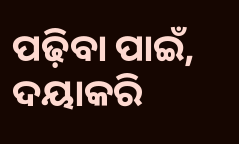ପଢ଼ିବା ପାଇଁ, ଦୟାକରି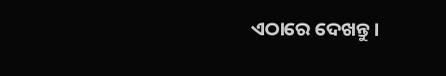ଏଠାରେ ଦେଖନ୍ତୁ।